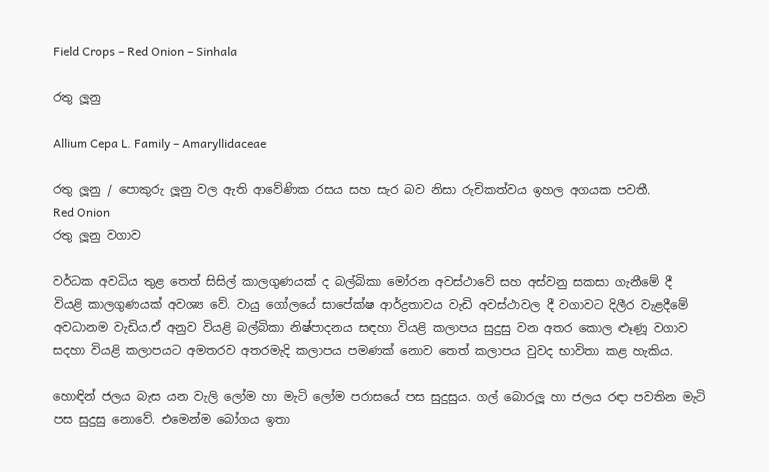Field Crops – Red Onion – Sinhala

රතු ලූනු

Allium Cepa L. Family – Amaryllidaceae

රතු ලූනු / පොකුරු ලූනු වල ඇති ආවේණික රසය සහ සැර බව නිසා රුචිකත්වය ඉහල අගයක පවතී.
Red Onion
රතු ලූනු වගාව

වර්ධක අවධිය තුළ තෙත් සිසිල් කාලගුණයක් ද බල්බිකා මෝරන අවස්ථාවේ සහ අස්වනු සකසා ගැනීමේ දී වියළි කාලගුණයක් අවශ්‍ය වේ. වායු ගෝලයේ සාපේක්ෂ ආර්ද්‍රතාවය වැඩි අවස්ථාවල දී වගාවට දිලීර වැළදීමේ අවධානම වැඩිය.ඒ අනුව වියළි බල්බිකා නිෂ්පාදනය සඳහා වියළි කලාපය සුදුසු වන අතර කොල ළූණූ වගාව සදහා වියළි කලාපයට අමතරව අතරමැදි කලාපය පමණක් නොව තෙත් කලාපය වුවද භාවිතා කළ හැකිය.

හොඳින් ජලය බැස යන වැලි ලෝම හා මැටි ලෝම පරාසයේ පස සුදුසුය. ගල් බොරලූ හා ජලය රඳා පවතින මැටි පස සුදුසු නොවේ. එමෙන්ම බෝගය ඉතා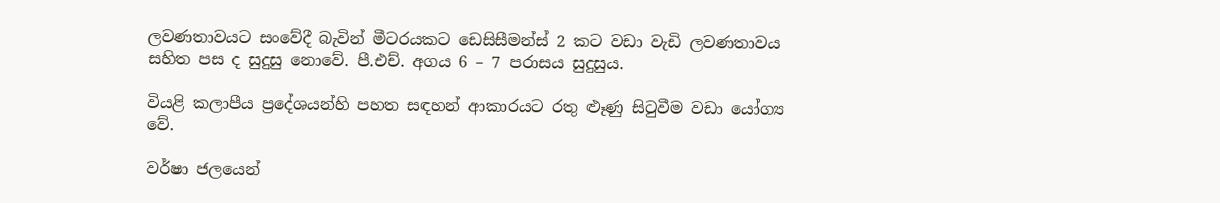ලවණතාවයට සංවේදී බැවින් මීටරයකට ඩෙසිසීමන්ස් 2 කට වඩා වැඩි ලවණතාවය සහිත පස ද සුදුසු නොවේ. පී.එච්. අගය 6 – 7 පරාසය සුදුසුය.

වියළි කලාපීය ප්‍රදේශයන්හි පහත සඳහන් ආකාරයට රතු ළුෑණු සිටුවීම වඩා යෝග්‍ය වේ.

වර්ෂා ජලයෙන්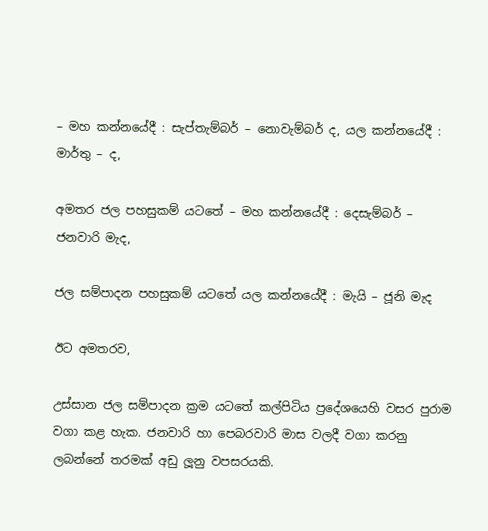– මහ කන්නයේදී : සැප්තැම්බර් – නොවැම්බර් ද, යල කන්නයේදී : මාර්තු – ද,

අමතර ජල පහසුකම් යටතේ – මහ කන්නයේදී : දෙසැම්බර් – ජනවාරි මැද,

ජල සම්පාදන පහසුකම් යටතේ යල කන්නයේදී : මැයි – ජූනි මැද

ඊට අමතරව,

උස්සාන ජල සම්පාදන ක්‍රම යටතේ කල්පිටිය ප්‍රදේශයෙහි වසර පුරාම වගා කළ හැක. ජනවාරි හා පෙබරවාරි මාස වලදී වගා කරනු ලබන්නේ තරමක් අඩු ලූනු වපසරයකි.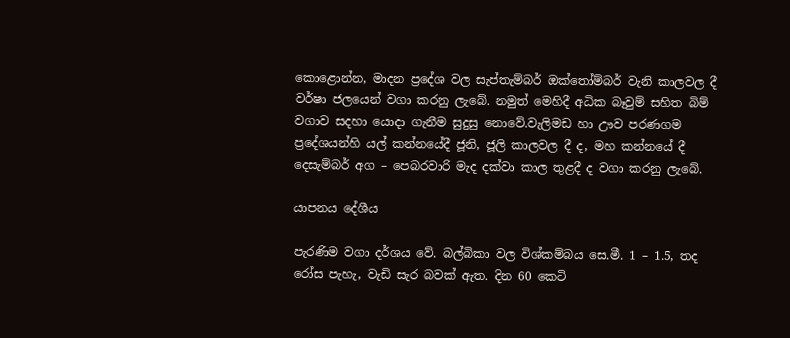කොළොන්න, මාදන ප්‍රදේශ වල සැප්තැම්බර් ඔක්තෝම්බර් වැනි කාලවල දී වර්ෂා ජලයෙන් වගා කරනු ලැබේ. නමුත් මෙහිදී අධික බෑවුම් සහිත බිම් වගාව සදහා යොදා ගැනීම සුදුසු නොවේ.වැලිමඩ හා ඌව පරණගම ප්‍රදේශයන්හි යල් කන්නයේදී ජූනි, ජූලි කාලවල දී ද, මහ කන්නයේ දී දෙසැම්බර් අග – පෙබරවාරි මැද දක්වා කාල තුළදී ද වගා කරනු ලැබේ.

යාපනය දේශීය

පැරණිම වගා දර්ශය වේ. බල්බිකා වල විශ්කම්බය සෙ.මී. 1 – 1.5, තද රෝස පැහැ, වැඩි සැර බවක් ඇත. දින 60 කෙටි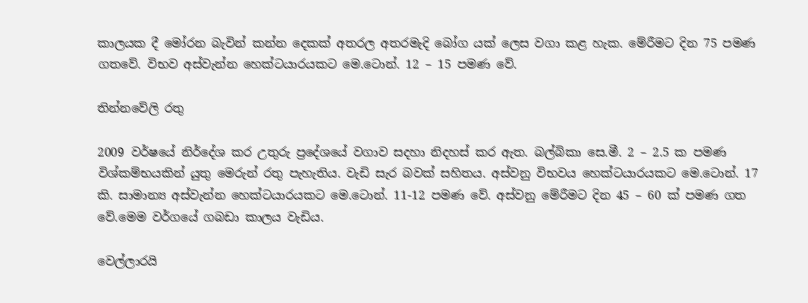කාලයක දී මෝරන බැවින් කන්න දෙකක් අතරල අතරමැදි බෝග යක් ලෙස වගා කළ හැක. මේරීමට දින 75 පමණ ගතවේ. විභව අස්වැන්න හෙක්ටයාරයකට මෙ.ටොන්. 12 – 15 පමණ වේ.

තින්නවේලි රතු

2009 වර්ෂයේ නිර්දේශ කර උතුරු ප්‍රදේශයේ වගාව සදහා නිදහස් කර ඇත. බල්බිකා සෙ.මී. 2 – 2.5 ක පමණ විශ්කම්භයකින් යුතු මෙරුන් රතු පැහැතිය. වැඩි සැර බවක් සහිතය. අස්වනු විභවය හෙක්ටයාරයකට මෙ.ටොන්. 17 කි. සාමාන්‍ය අස්වැන්න හෙක්ටයාරයකට මෙ.ටොන්. 11-12 පමණ වේ. අස්වනු මේරීමට දින 45 – 60 ක් පමණ ගත වේ.මෙම වර්ගයේ ගබඩා කාලය වැඩිය.

වෙල්ලාරයි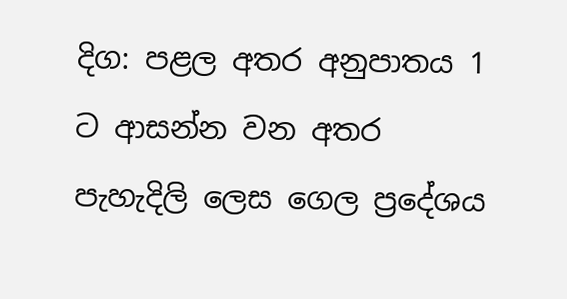දිග: පළල අතර අනුපාතය 1 ට ආසන්න වන අතර පැහැදිලි ලෙස ගෙල ප්‍රදේශය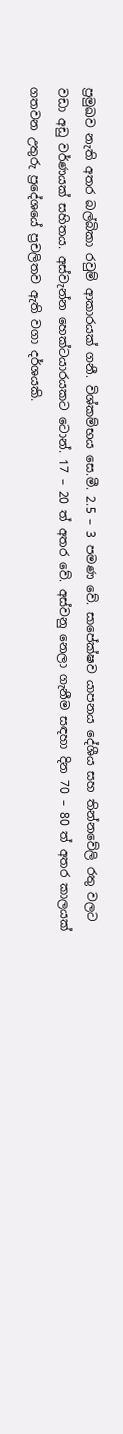ප්‍රමුඛව නැති අතර බල්බිකා රවුම් ආකාරයක් ගනී. විශ්කම්භය සෙ.මී. 2.5 – 3 පමණ වේ. සාපේක්ෂව යාපනය දේශීය සහ තින්නවේලි රතු වලට වඩා අඩු වර්ණයක් සහිතය. අස්වැන්න හෙක්ටයාරයකට ටොන්. 17 – 20 ත් අතර වේ. අස්වනු නෙලා ගැනීම සඳහා දින 70 – 80 ත් අතර කාලයක් ගතවන උතුරු ප්‍රදේශයේ ප්‍රචලිතව ඇති වගා දර්ශයකි.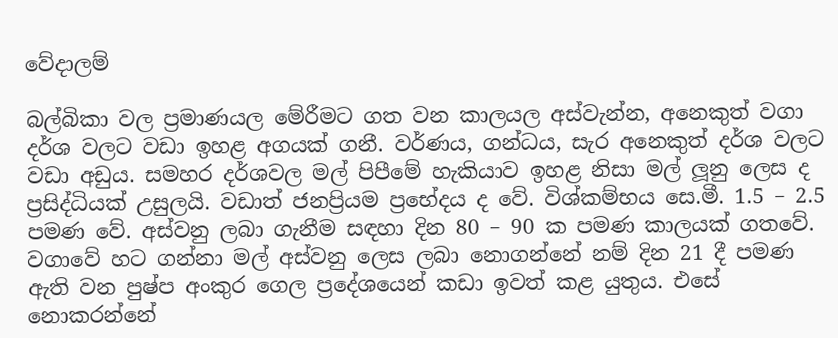වේදාලම්

බල්බිකා වල ප්‍රමාණයල මේරීමට ගත වන කාලයල අස්වැන්න, අනෙකුත් වගා දර්ශ වලට වඩා ඉහළ අගයක් ගනී. වර්ණය, ගන්ධය, සැර අනෙකුත් දර්ශ වලට වඩා අඩුය. සමහර දර්ශවල මල් පිපීමේ හැකියාව ඉහළ නිසා මල් ලූනු ලෙස ද ප්‍රසිද්ධියක් උසුලයි. වඩාත් ජනප්‍රියම ප්‍රභේදය ද වේ. විශ්කම්භය සෙ.මී. 1.5 – 2.5 පමණ වේ. අස්වනු ලබා ගැනීම සඳහා දින 80 – 90 ක පමණ කාලයක් ගතවේ. වගාවේ හට ගන්නා මල් අස්වනු ලෙස ලබා නොගන්නේ නම් දින 21 දී පමණ ඇති වන පුෂ්ප අංකුර ගෙල ප්‍රදේශයෙන් කඩා ඉවත් කළ යුතුය. එසේ නොකරන්නේ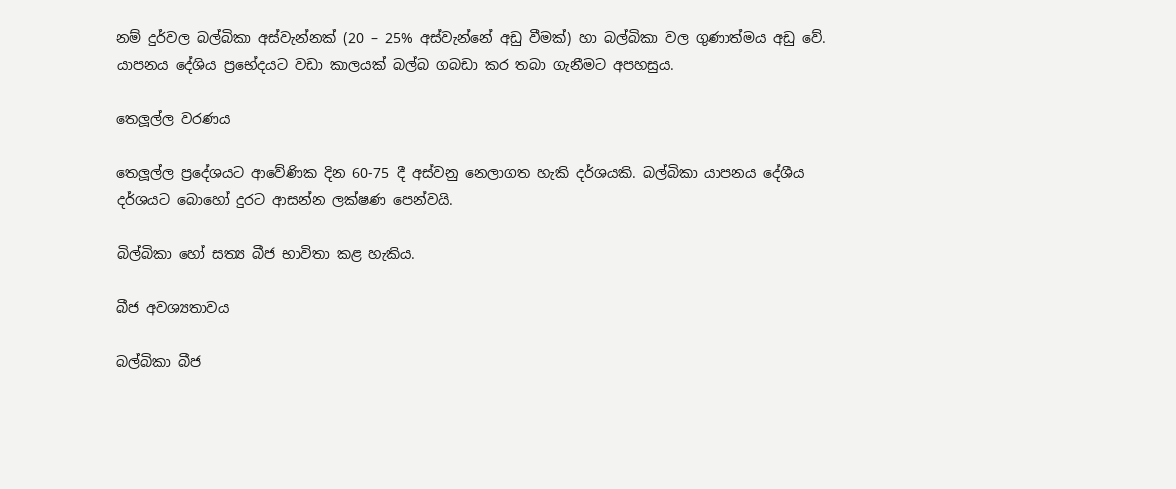නම් දුර්වල බල්බිකා අස්වැන්නක් (20 – 25% අස්වැන්නේ අඩු වීමක්) හා බල්බිකා වල ගුණාත්මය අඩු වේ. යාපනය දේශිය ප්‍රභේදයට වඩා කාලයක් බල්බ ගබඩා කර තබා ගැනීමට අපහසුය.

තෙලූල්ල වරණය

තෙලූල්ල ප්‍රදේශයට ආවේණික දින 60-75 දී අස්වනු නෙලාගත හැකි දර්ශයකි. බල්බිකා යාපනය දේශීය දර්ශයට බොහෝ දුරට ආසන්න ලක්ෂණ පෙන්වයි.

බිල්බිකා හෝ සත්‍ය බීජ භාවිතා කළ හැකිය.

බීජ අවශ්‍යතාවය

බල්බිකා බීජ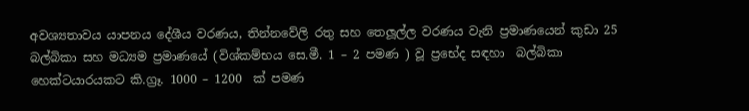අවශ්‍යතාවය යාපනය දේශීය වරණය, තින්නවේලි රතු සහ තෙලූල්ල වරණය වැනි ප්‍රමාණයෙන් කුඩා 25  බල්බිකා සහ මධ්‍යම ප්‍රමාණයේ (විශ්කම්භය සෙ.මී. 1 – 2 පමණ ) වූ ප්‍රභේද සඳහා  බල්බිකා හෙක්ටයාරයකට කි.ග්‍රෑ. 1000 – 1200  ක් පමණ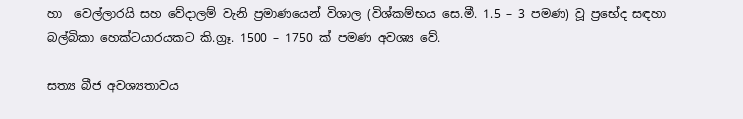හා  වෙල්ලාරයි සහ වේදාලම් වැනි ප්‍රමාණයෙන් විශාල (විශ්කම්භය සෙ.මී. 1.5 – 3 පමණ) වූ ප්‍රභේද සඳහා බල්බිකා හෙක්ටයාරයකට කි.ග්‍රෑ. 1500 – 1750 ක් පමණ අවශ්‍ය වේ.

සත්‍ය බීජ අවශ්‍යතාවය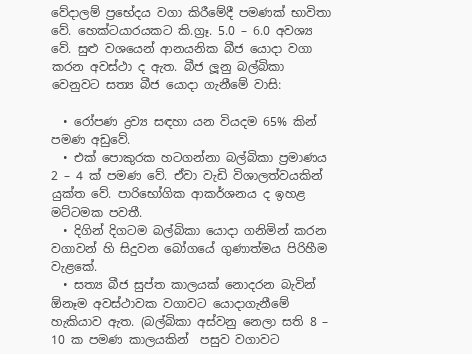වේදාලම් ප්‍රභේදය වගා කිරීමේදී පමණක් භාවිතා වේ. හෙක්ටයාරයකට කි.ග්‍රෑ. 5.0 – 6.0 අවශ්‍ය වේ. සුළු වශයෙන් ආනයනික බීජ යොදා වගා කරන අවස්ථා ද ඇත. බීජ ලූනු බල්බිකා වෙනුවට සත්‍ය බීජ යොදා ගැනීමේ වාසි:

  • රෝපණ ද්‍රව්‍ය සඳහා යන වියදම 65% කින් පමණ අඩුවේ.
  • එක් පොකුරක හටගන්නා බල්බිකා ප්‍රමාණය 2 – 4 ක් පමණ වේ. ඒවා වැඩි විශාලත්වයකින් යුක්ත වේ. පාරිභෝගික ආකර්ශනය ද ඉහළ මට්ටමක පවතී.
  • දිගින් දිගටම බල්බිකා යොදා ගනිමින් කරන වගාවන් හි සිදුවන බෝගයේ ගුණාත්මය පිරිහීම වැළකේ.
  • සත්‍ය බීජ සුප්ත කාලයක් නොදරන බැවින්  ඕනෑම අවස්ථාවක වගාවට යොදාගැනීමේ හැකියාව ඇත. (බල්බිකා අස්වනු නෙලා සති 8 – 10 ක පමණ කාලයකින්  පසුව වගාවට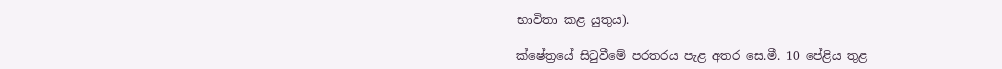භාවිතා කළ යුතුය).

ක්ෂේත්‍රයේ සිටුවීමේ පරතරය පැළ අතර සෙ.මී. 10 පේළිය තුළ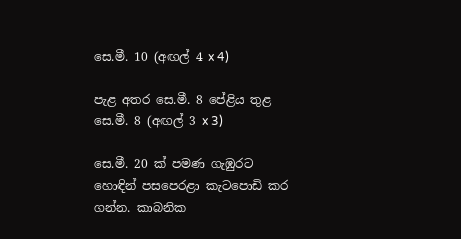සෙ.මී. 10 (අඟල් 4 x 4)

පැළ අතර සෙ.මී. 8 පේළිය තුළ සෙ.මී. 8 (අඟල් 3 x 3)

සෙ.මී. 20 ක් පමණ ගැඹුරට හොඳින් පසපෙරළා කැටපොඩි කර ගන්න. කාබනික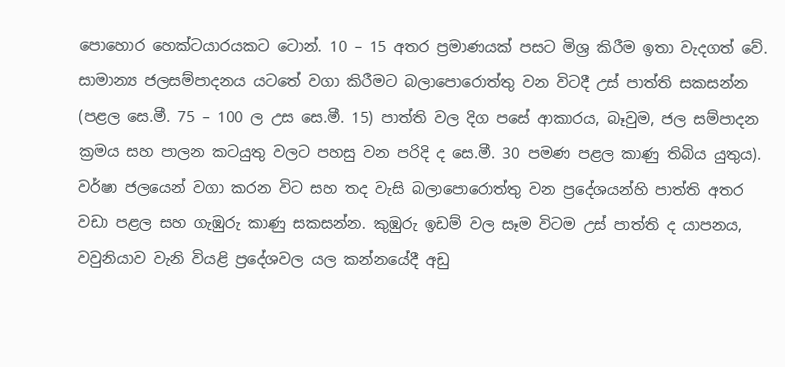පොහොර හෙක්ටයාරයකට ටොන්. 10 – 15 අතර ප්‍රමාණයක් පසට මිශ්‍ර කිරීම ඉතා වැදගත් වේ. සාමාන්‍ය ජලසම්පාදනය යටතේ වගා කිරීමට බලාපොරොත්තු වන විටදී උස් පාත්ති සකසන්න (පළල සෙ.මී. 75 – 100 ල උස සෙ.මී. 15) පාත්ති වල දිග පසේ ආකාරය, බෑවුම, ජල සම්පාදන ක්‍රමය සහ පාලන කටයුතු වලට පහසු වන පරිදි ද සෙ.මී. 30 පමණ පළල කාණු තිබිය යුතුය). වර්ෂා ජලයෙන් වගා කරන විට සහ තද වැසි බලාපොරොත්තු වන ප්‍රදේශයන්හි පාත්ති අතර වඩා පළල සහ ගැඹුරු කාණු සකසන්න. කුඹුරු ඉඩම් වල සෑම විටම උස් පාත්ති ද යාපනය, වවුනියාව වැනි වියළි ප්‍රදේශවල යල කන්නයේදී අඩු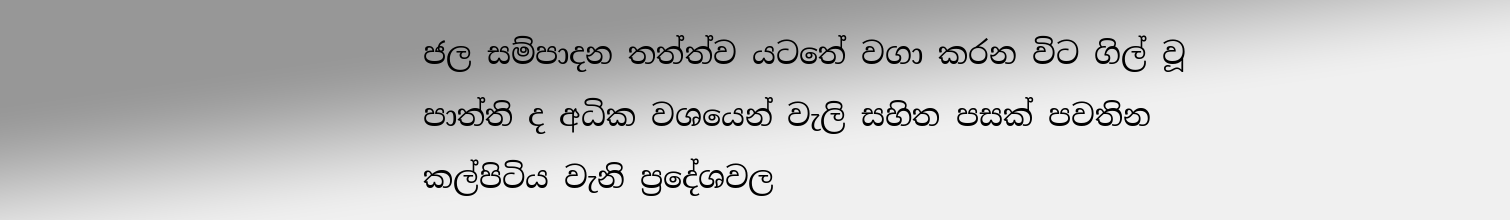ජල සම්පාදන තත්ත්ව යටතේ වගා කරන විට ගිල් වූ පාත්ති ද අධික වශයෙන් වැලි සහිත පසක් පවතින කල්පිටිය වැනි ප්‍රදේශවල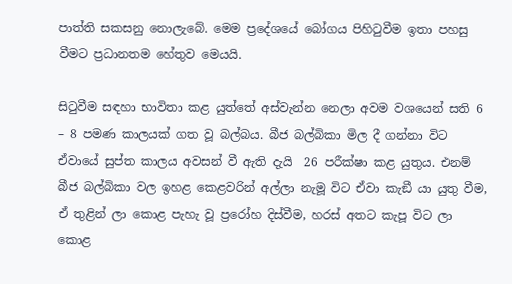පාත්ති සකසනු නොලැබේ. මෙම ප්‍රදේශයේ බෝගය පිහිටුවීම ඉතා පහසු වීමට ප්‍රධානතම හේතුව මෙයයි.

සිටුවීම සඳහා භාවිතා කළ යුත්තේ අස්වැන්න නෙලා අවම වශයෙන් සති 6 – 8 පමණ කාලයක් ගත වූ බල්බය. බීජ බල්බිකා මිල දී ගන්නා විට ඒවායේ සුප්ත කාලය අවසන් වී ඇති දැයි  26 පරීක්ෂා කළ යුතුය. එනම් බීජ බල්බිකා වල ඉහළ කෙළවරින් අල්ලා නැමූ විට ඒවා කැඞී යා යුතු වීම, ඒ තුළින් ලා කොළ පැහැ වූ ප්‍රරෝහ දිස්වීම, හරස් අතට කැපූ විට ලා කොළ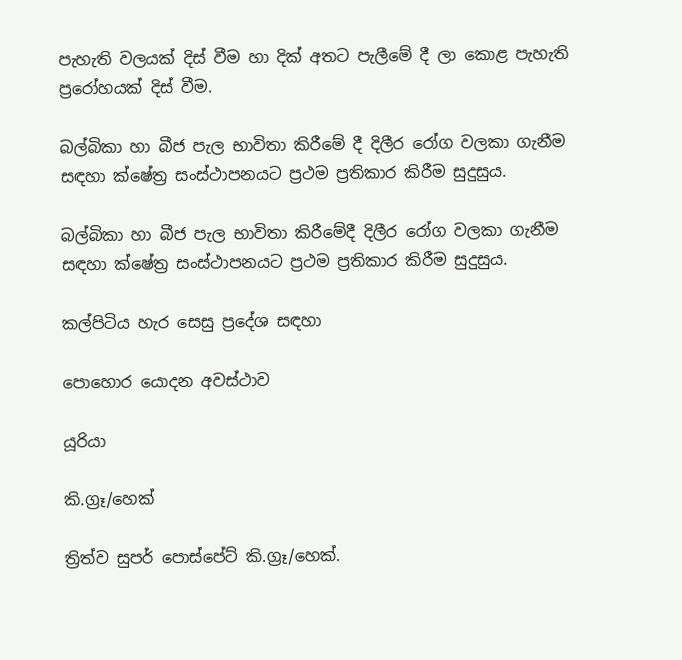පැහැති වලයක් දිස් වීම හා දික් අතට පැලීමේ දී ලා කොළ පැහැති ප්‍රරෝහයක් දිස් වීම.

බල්බිකා හා බීජ පැල භාවිතා කිරීමේ දී දිලීර රෝග වලකා ගැනීම සඳහා ක්ෂේත්‍ර සංස්ථාපනයට ප්‍රථම ප්‍රතිකාර කිරීම සුදුසුය.

බල්බිකා හා බීජ පැල භාවිතා කිරීමේදී දිලීර රෝග වලකා ගැනීම සඳහා ක්ෂේත්‍ර සංස්ථාපනයට ප්‍රථම ප්‍රතිකාර කිරීම සුදුසුය.

කල්පිටිය හැර සෙසු ප්‍රදේශ සඳහා

පොහොර යොදන අවස්ථාව

යූරියා

කි.ග්‍රෑ/හෙක්

ත්‍රිත්ව සුපර් පොස්පේට් කි.ග්‍රෑ/හෙක්.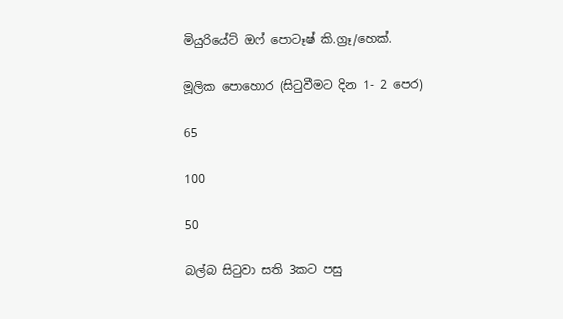මියුරියේට් ඔෆ් පොටෑෂ් කි.ග්‍රෑ/හෙක්.

මූලික පොහොර (සිටුවීමට දින 1- 2 පෙර)

65

100

50

බල්බ සිටුවා සති 3කට පසු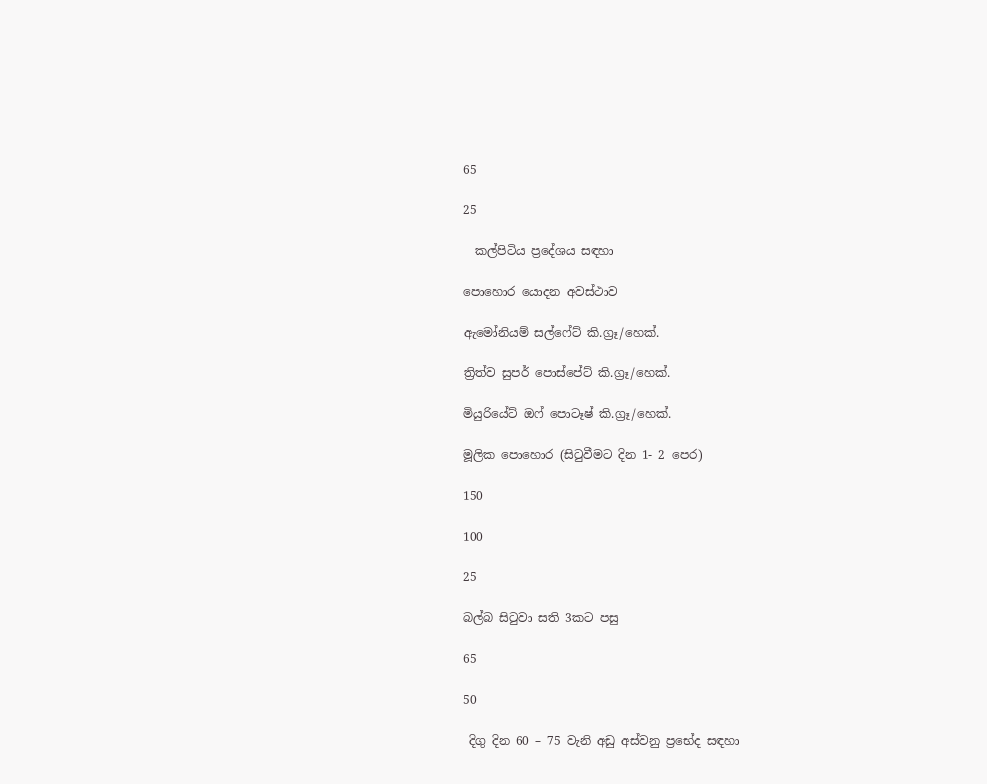65

25

  කල්පිටිය ප්‍රදේශය සඳහා

පොහොර යොදන අවස්ථාව

ඇමෝනියම් සල්ෆේට් කි.ග්‍රෑ/හෙක්.

ත්‍රිත්ව සුපර් පොස්පේට් කි.ග්‍රෑ/හෙක්.

මියුරියේට් ඔෆ් පොටෑෂ් කි.ග්‍රෑ/හෙක්.

මූලික පොහොර (සිටුවීමට දින 1- 2 පෙර)

150

100

25

බල්බ සිටුවා සති 3කට පසු

65

50

 දිගු දින 60 – 75 වැනි අඩු අස්වනු ප්‍රභේද සඳහා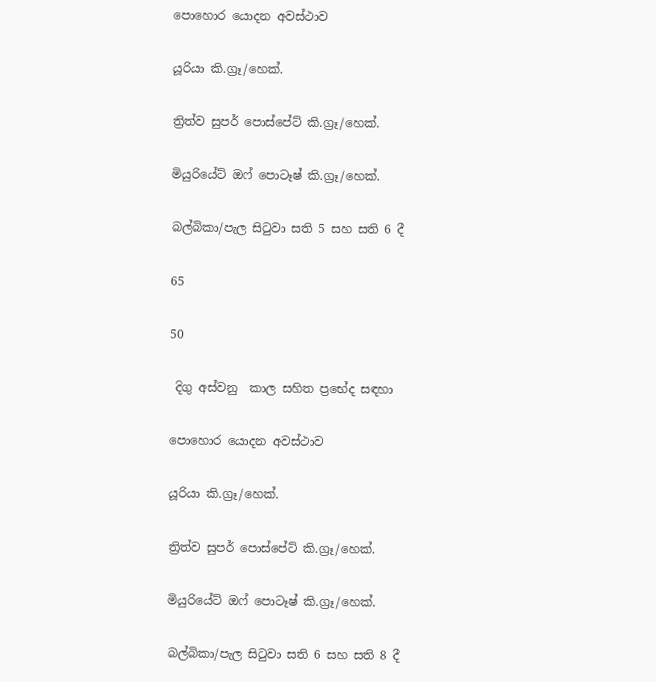පොහොර යොදන අවස්ථාව

යූරියා කි.ග්‍රෑ/හෙක්.

ත්‍රිත්ව සුපර් පොස්පේට් කි.ග්‍රෑ/හෙක්.

මියුරියේට් ඔෆ් පොටෑෂ් කි.ග්‍රෑ/හෙක්.

බල්බිකා/පැල සිටුවා සති 5 සහ සති 6 දී

65

50

 දිගු අස්වනු  කාල සහිත ප්‍රභේද සඳහා

පොහොර යොදන අවස්ථාව

යූරියා කි.ග්‍රෑ/හෙක්.

ත්‍රිත්ව සුපර් පොස්පේට් කි.ග්‍රෑ/හෙක්.

මියුරියේට් ඔෆ් පොටෑෂ් කි.ග්‍රෑ/හෙක්.

බල්බිකා/පැල සිටුවා සති 6 සහ සති 8 දී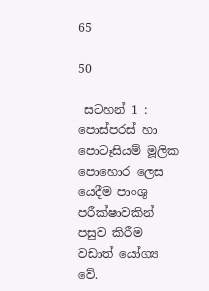65

50

 සටහන් 1 : පොස්පරස් හා පොටෑසියම් මූලික පොහොර ලෙස යෙදීම පාංශු පරීක්ෂාවකින් පසුව කිරීම වඩාත් යෝග්‍ය වේ.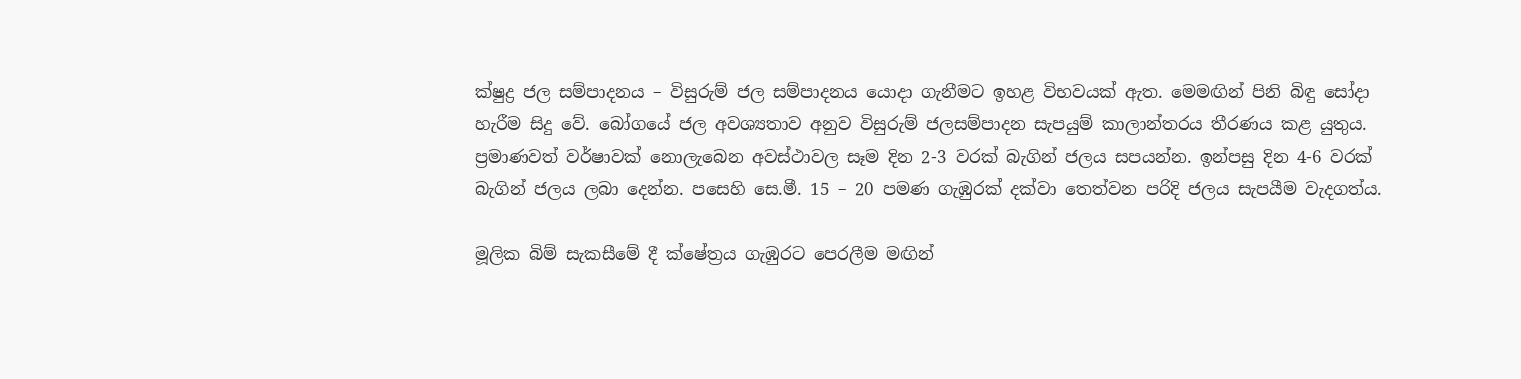ක්ෂුද්‍ර ජල සම්පාදනය – විසුරුම් ජල සම්පාදනය යොදා ගැනීමට ඉහළ විභවයක් ඇත. මෙමඟින් පිනි බිඳු සෝදා හැරීම සිදු වේ. බෝගයේ ජල අවශ්‍යතාව අනුව විසුරුම් ජලසම්පාදන සැපයුම් කාලාන්තරය තීරණය කළ යුතුය. ප්‍රමාණවත් වර්ෂාවක් නොලැබෙන අවස්ථාවල සෑම දින 2-3 වරක් බැගින් ජලය සපයන්න. ඉන්පසු දින 4-6 වරක් බැගින් ජලය ලබා දෙන්න. පසෙහි සෙ.මී. 15 – 20 පමණ ගැඹුරක් දක්වා තෙත්වන පරිදි ජලය සැපයීම වැදගත්ය.

මූලික බිම් සැකසීමේ දී ක්ෂේත්‍රය ගැඹුරට පෙරලීම මඟින්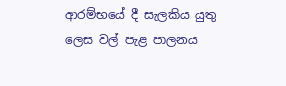ආරම්භයේ දී සැලකිය යුතු ලෙස වල් පැළ පාලනය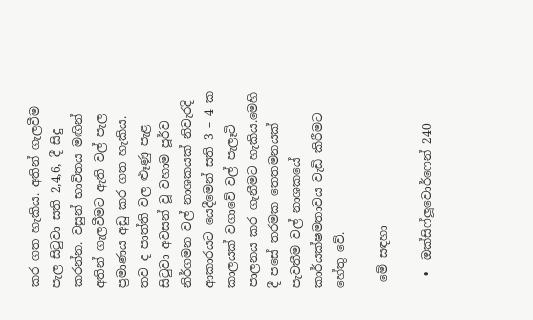කර ගත හැකිය. අතින් ගැලවීම පැල සිටුවා සති 2,4,6, දී සිදු කරන්න. වසුන් භාවිතය මඟින් අතින් ගැලවීමට ඇති වල් පැල ප්‍රමාණය අඩු කර ගත හැකිය. තව ද පාත්ති වල ළූණු පැළ සිටුවා අවසන් වූ වහාම පූර්ව නිර්ගමන වල් නාශකයක් නිවැරදි ආකාරයට යෙදීමෙන් සති 3 – 4 ක කාලයක් වගාවේ වල් පැලෑටි පාලනය කර ගැනීමට හැකිය.මෙහි දී පසේ තරමක තෙතමනයක් පැවතීම වල් නාශකයේ කාර්යක්ෂමතාවය වැඩි කිරීමට හේතු වේ.

 මේ සඳහා

  •  ඔක්සිෆ්ලූවොර්ෆෙන් 240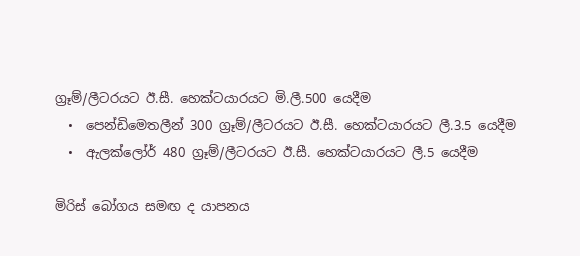ග්‍රෑම්/ලීටරයට ඊ.සී. හෙක්ටයාරයට මි.ලී.500 යෙදීම
  •  පෙන්ඩිමෙතලීන් 300 ග්‍රෑම්/ලීටරයට ඊ.සී. හෙක්ටයාරයට ලී.3.5 යෙදීම
  •  ඇලක්ලෝර් 480 ග්‍රෑම්/ලීටරයට ඊ.සී. හෙක්ටයාරයට ලී.5 යෙදීම

මිරිස් බෝගය සමඟ ද යාපනය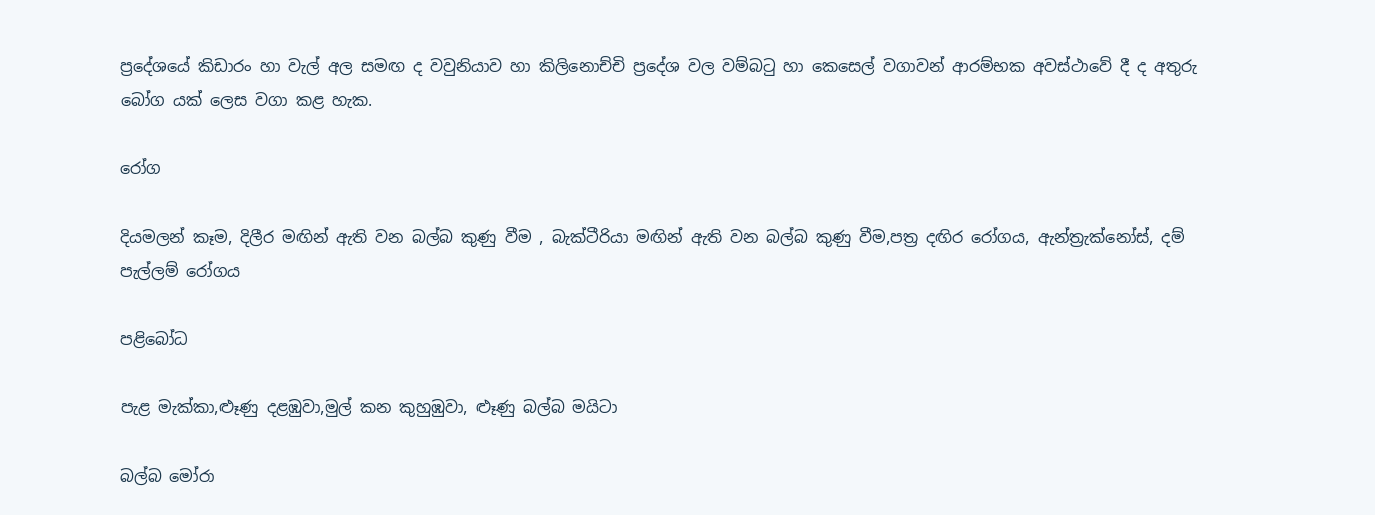ප්‍රදේශයේ කිඩාරං හා වැල් අල සමඟ ද වවුනියාව හා කිලිනොච්චි ප්‍රදේශ වල වම්බටු හා කෙසෙල් වගාවන් ආරම්භක අවස්ථාවේ දී ද අතුරු බෝග යක් ලෙස වගා කළ හැක.

රෝග

දියමලන් කෑම, දිලීර මඟින් ඇති වන බල්බ කුණු වීම , බැක්ටීරියා මඟින් ඇති වන බල්බ කුණු වීම,පත්‍ර දඟිර රෝගය, ඇන්ත්‍රැක්නෝස්, දම් පැල්ලම් රෝගය

පළිබෝධ

පැළ මැක්කා,ළූණු දළඹුවා,මුල් කන කුහුඹුවා, ළූණු බල්බ මයිටා

බල්බ මෝරා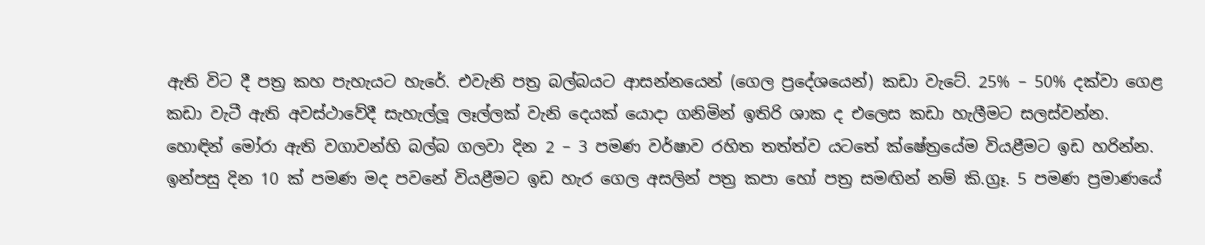ඇති විට දී පත්‍ර කහ පැහැයට හැරේ. එවැනි පත්‍ර බල්බයට ආසන්නයෙන් (ගෙල ප්‍රදේශයෙන්) කඩා වැටේ. 25% – 50% දක්වා ගෙළ කඩා වැටී ඇති අවස්ථාවේදී සැහැල්ලූ ලෑල්ලක් වැනි දෙයක් යොදා ගනිමින් ඉතිරි ශාක ද එලෙස කඩා හැලීමට සලස්වන්න. හොඳින් මෝරා ඇති වගාවන්හි බල්බ ගලවා දින 2 – 3 පමණ වර්ෂාව රහිත තත්ත්ව යටතේ ක්ෂේත්‍රයේම වියළීමට ඉඩ හරින්න. ඉන්පසු දින 10 ක් පමණ මද පවනේ වියළීමට ඉඩ හැර ගෙල අසලින් පත්‍ර කපා හෝ පත්‍ර සමඟින් නම් කි.ග්‍රෑ. 5 පමණ ප්‍රමාණයේ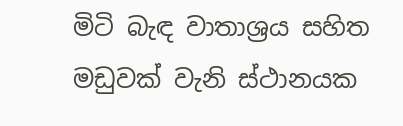මිටි බැඳ වාතාශ්‍රය සහිත මඩුවක් වැනි ස්ථානයක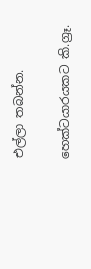එල්ලා තබන්න.

හෙක්ටයාරයකට කි.ග්‍රෑ.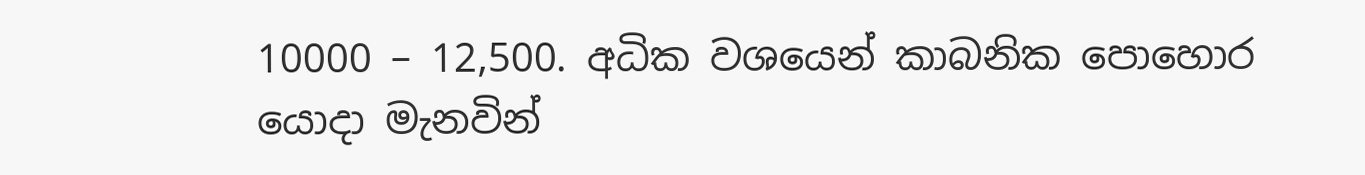10000 – 12,500. අධික වශයෙන් කාබනික පොහොර යොදා මැනවින්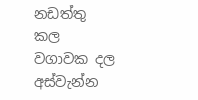නඩත්තු කල වගාවක දල අස්වැන්න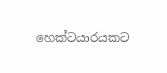හෙක්ටයාරයකට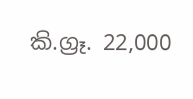කි.ග්‍රෑ. 22,000